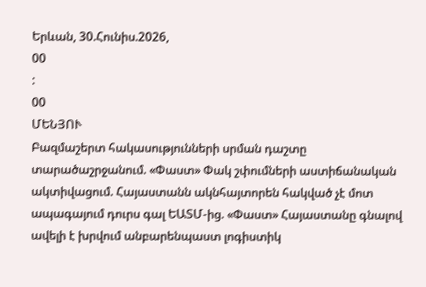Երևան, 30.Հունիս.2026,
00
:
00
ՄԵՆՅՈՒ
Բազմաշերտ հակասությունների սրման դաշտը տարածաշրջանում. «Փաստ» Փակ շփումների աստիճանական ակտիվացում. Հայաստանն ակնհայտորեն հակված չէ մոտ ապագայում դուրս գալ ԵԱՏՄ-ից. «Փաստ» Հայաստանը գնալով ավելի է խրվում անբարենպաստ լոգիստիկ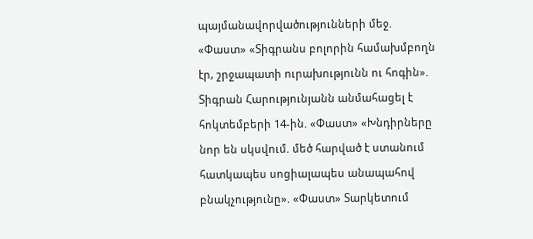պայմանավորվածությունների մեջ. «Փաստ» «Տիգրանս բոլորին համախմբողն էր, շրջապատի ուրախությունն ու հոգին». Տիգրան Հարությունյանն անմահացել է հոկտեմբերի 14-ին. «Փաստ» «Խնդիրները նոր են սկսվում. մեծ հարված է ստանում հատկապես սոցիալապես անապահով բնակչությունը». «Փաստ» Տարկետում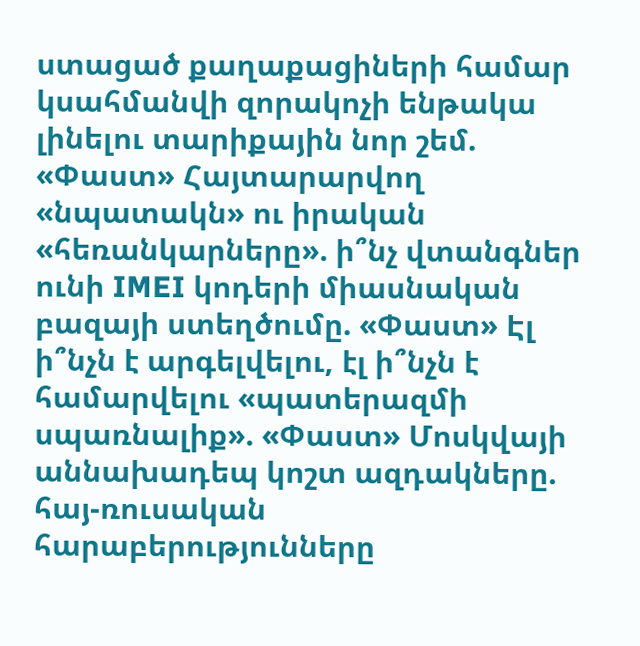ստացած քաղաքացիների համար կսահմանվի զորակոչի ենթակա լինելու տարիքային նոր շեմ. «Փաստ» Հայտարարվող «նպատակն» ու իրական «հեռանկարները». ի՞նչ վտանգներ ունի IMEI կոդերի միասնական բազայի ստեղծումը. «Փաստ» Էլ ի՞նչն է արգելվելու, էլ ի՞նչն է համարվելու «պատերազմի սպառնալիք». «Փաստ» Մոսկվայի աննախադեպ կոշտ ազդակները. հայ-ռուսական հարաբերությունները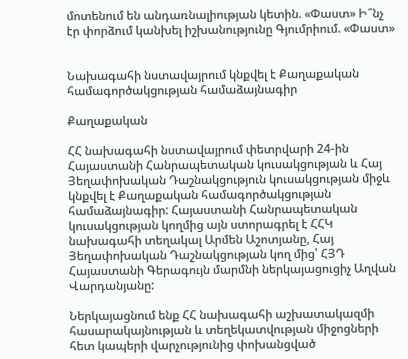մոտենում են անդառնալիության կետին. «Փաստ» Ի՞նչ էր փորձում կանխել իշխանությունը Գյումրիում. «Փաստ»


Նախագահի նստավայրում կնքվել է Քաղաքական համագործակցության համաձայնագիր

Քաղաքական

ՀՀ նախագահի նստավայրում փետրվարի 24-ին Հայաստանի Հանրապետական կուսակցության և Հայ Յեղափոխական Դաշնակցություն կուսակցության միջև կնքվել է Քաղաքական համագործակցության համաձայնագիր: Հայաստանի Հանրապետական կուսակցության կողմից այն ստորագրել է ՀՀԿ նախագահի տեղակալ Արմեն Աշոտյանը, Հայ Յեղափոխական Դաշնակցության կող մից՝ ՀՅԴ Հայաստանի Գերագույն մարմնի ներկայացուցիչ Աղվան Վարդանյանը:

Ներկայացնում ենք ՀՀ նախագահի աշխատակազմի հասարակայնության և տեղեկատվության միջոցների հետ կապերի վարչությունից փոխանցված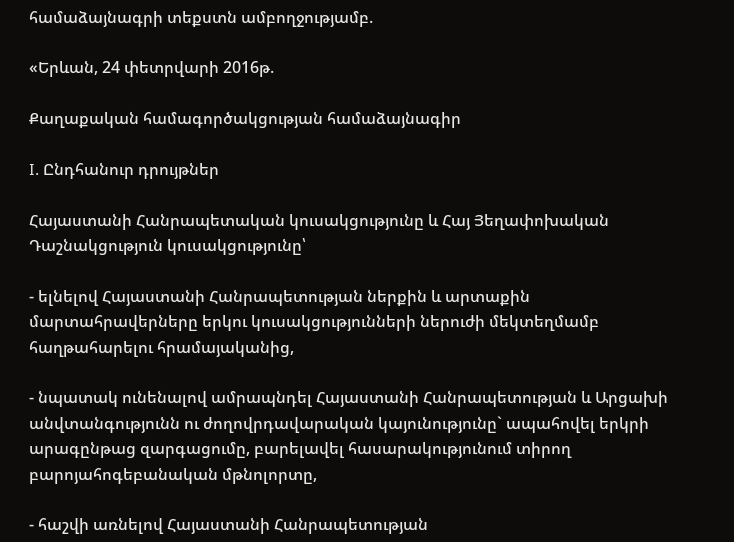համաձայնագրի տեքստն ամբողջությամբ.

«Երևան, 24 փետրվարի 2016թ.

Քաղաքական համագործակցության համաձայնագիր

I. Ընդհանուր դրույթներ

Հայաստանի Հանրապետական կուսակցությունը և Հայ Յեղափոխական Դաշնակցություն կուսակցությունը՝

- ելնելով Հայաստանի Հանրապետության ներքին և արտաքին մարտահրավերները երկու կուսակցությունների ներուժի մեկտեղմամբ հաղթահարելու հրամայականից,

- նպատակ ունենալով ամրապնդել Հայաստանի Հանրապետության և Արցախի անվտանգությունն ու ժողովրդավարական կայունությունը` ապահովել երկրի արագընթաց զարգացումը, բարելավել հասարակությունում տիրող բարոյահոգեբանական մթնոլորտը,

- հաշվի առնելով Հայաստանի Հանրապետության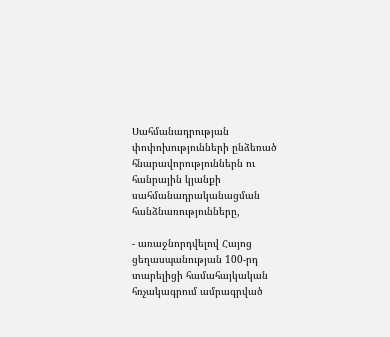Սահմանադրության փոփոխությունների ընձեռած հնարավորություններն ու հանրային կյանքի սահմանադրականացման հանձնառությունները,

- առաջնորդվելով Հայոց ցեղասպանության 100-րդ տարելիցի համահայկական հռչակագրում ամրագրված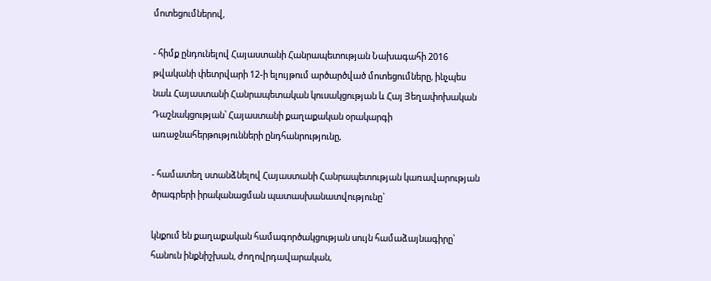մոտեցումներով,

- հիմք ընդունելով Հայաստանի Հանրապետության Նախագահի 2016 թվականի փետրվարի 12-ի ելույթում արծարծված մոտեցումները, ինչպես նաև Հայաստանի Հանրապետական կուսակցության և Հայ Յեղափոխական Դաշնակցության՝ Հայաստանի քաղաքական օրակարգի առաջնահերթությունների ընդհանրությունը,

- համատեղ ստանձնելով Հայաստանի Հանրապետության կառավարության ծրագրերի իրականացման պատասխանատվությունը`

կնքում են քաղաքական համագործակցության սույն համաձայնագիրը՝ հանուն ինքնիշխան, ժողովրդավարական,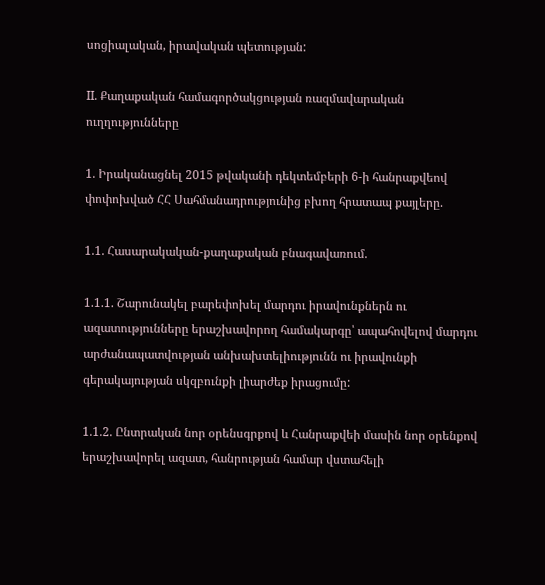սոցիալական, իրավական պետության:

II. Քաղաքական համագործակցության ռազմավարական ուղղությունները

1. Իրականացնել 2015 թվականի դեկտեմբերի 6-ի հանրաքվեով փոփոխված ՀՀ Սահմանադրությունից բխող հրատապ քայլերը.

1.1. Հասարակական-քաղաքական բնագավառում.

1.1.1. Շարունակել բարեփոխել մարդու իրավունքներն ու ազատությունները երաշխավորող համակարգը՝ ապահովելով մարդու արժանապատվության անխախտելիությունն ու իրավունքի գերակայության սկզբունքի լիարժեք իրացումը:

1.1.2. Ընտրական նոր օրենսգրքով և Հանրաքվեի մասին նոր օրենքով երաշխավորել ազատ, հանրության համար վստահելի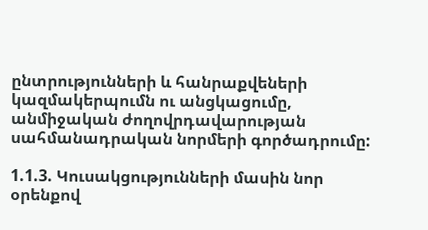ընտրությունների և հանրաքվեների կազմակերպումն ու անցկացումը, անմիջական ժողովրդավարության սահմանադրական նորմերի գործադրումը:

1.1.3. Կուսակցությունների մասին նոր օրենքով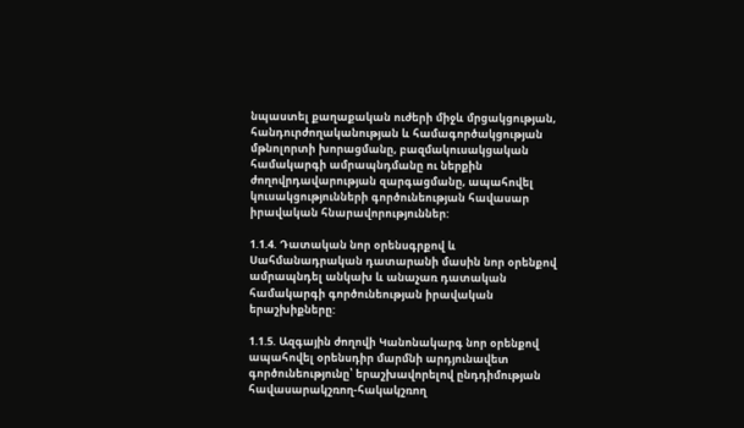նպաստել քաղաքական ուժերի միջև մրցակցության, հանդուրժողականության և համագործակցության մթնոլորտի խորացմանը, բազմակուսակցական համակարգի ամրապնդմանը ու ներքին ժողովրդավարության զարգացմանը, ապահովել կուսակցությունների գործունեության հավասար իրավական հնարավորություններ:

1.1.4. Դատական նոր օրենսգրքով և Սահմանադրական դատարանի մասին նոր օրենքով ամրապնդել անկախ և անաչառ դատական համակարգի գործունեության իրավական երաշխիքները:

1.1.5. Ազգային ժողովի Կանոնակարգ նոր օրենքով ապահովել օրենսդիր մարմնի արդյունավետ գործունեությունը՝ երաշխավորելով ընդդիմության հավասարակշռող-հակակշռող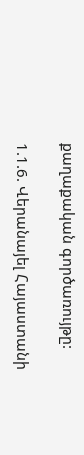քաղաքական գործառույթը:

1.1.6. Վերանայել Հայաստանի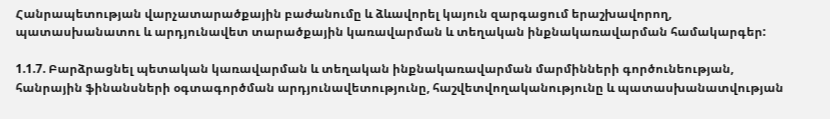Հանրապետության վարչատարածքային բաժանումը և ձևավորել կայուն զարգացում երաշխավորող, պատասխանատու և արդյունավետ տարածքային կառավարման և տեղական ինքնակառավարման համակարգեր:

1.1.7. Բարձրացնել պետական կառավարման և տեղական ինքնակառավարման մարմինների գործունեության, հանրային ֆինանսների օգտագործման արդյունավետությունը, հաշվետվողականությունը և պատասխանատվության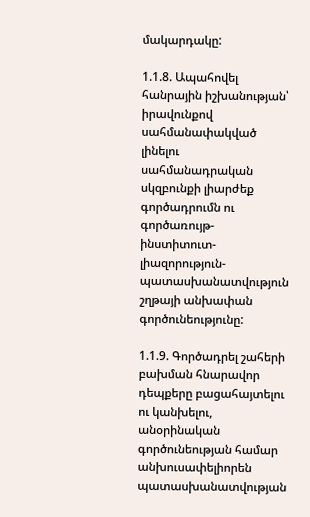մակարդակը:

1.1.8. Ապահովել հանրային իշխանության՝ իրավունքով սահմանափակված լինելու սահմանադրական սկզբունքի լիարժեք գործադրումն ու գործառույթ-ինստիտուտ-լիազորություն-պատասխանատվություն շղթայի անխափան գործունեությունը:

1.1.9. Գործադրել շահերի բախման հնարավոր դեպքերը բացահայտելու ու կանխելու, անօրինական գործունեության համար անխուսափելիորեն պատասխանատվության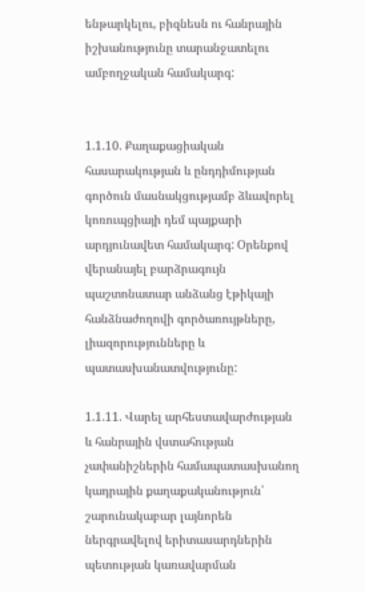ենթարկելու, բիզնեսն ու հանրային իշխանությունը տարանջատելու ամբողջական համակարգ:


1.1.10. Քաղաքացիական հասարակության և ընդդիմության գործուն մասնակցությամբ ձևավորել կոռուպցիայի դեմ պայքարի արդյունավետ համակարգ: Օրենքով վերանայել բարձրագույն պաշտոնատար անձանց էթիկայի հանձնաժողովի գործառույթները, լիազորությունները և պատասխանատվությունը:

1.1.11. Վարել արհեստավարժության և հանրային վստահության չափանիշներին համապատասխանող կադրային քաղաքականություն՝ շարունակաբար լայնորեն ներգրավելով երիտասարդներին պետության կառավարման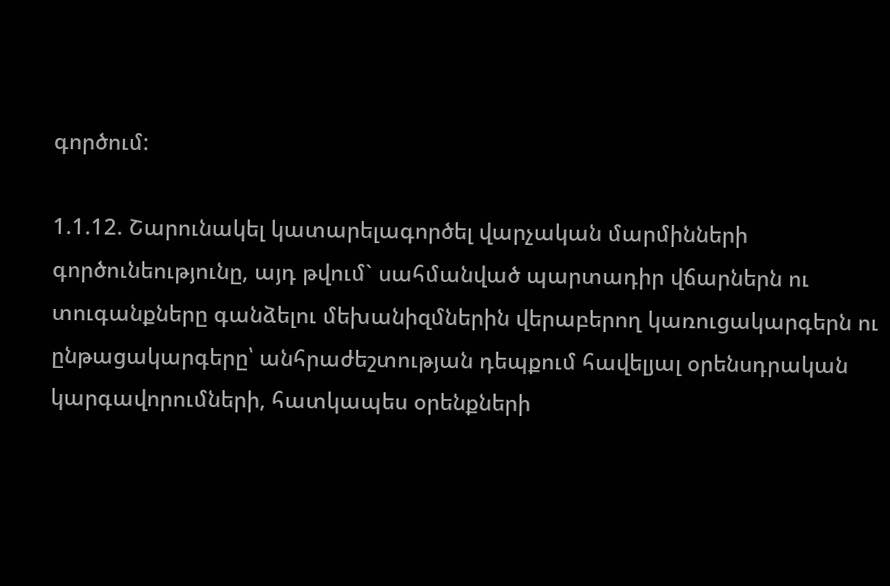գործում:

1.1.12. Շարունակել կատարելագործել վարչական մարմինների գործունեությունը, այդ թվում` սահմանված պարտադիր վճարներն ու տուգանքները գանձելու մեխանիզմներին վերաբերող կառուցակարգերն ու ընթացակարգերը՝ անհրաժեշտության դեպքում հավելյալ օրենսդրական կարգավորումների, հատկապես օրենքների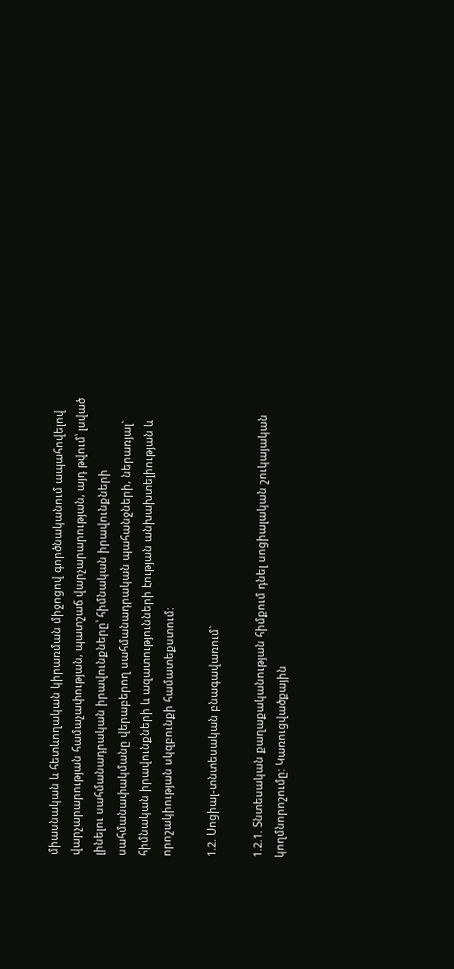միասնական և հետևողական կիրառման միջոցով գործնականում ապահովելով վարչարարության համաչափության, պատշաճ վարչարարության, այդ թվում՝ լսված լինելու սահմանադրական իրավունքները՝ հիմնական իրավունքների սահմանափակմանը վերաբերող սահմանադրական պահանջների, ներառյալ` հիմնական իրավունքների և ազատությունների էության անխախտելիության և որոշակիության սկզբունքի համատեքստում:

1.2. Սոցիալ-տնտեսական բնագավառում`

1.2.1. Տնտեսական քաղաքականության հիմքում դնել սոցիալական շուկայական կողմնորոշումը: Կառուցվածքային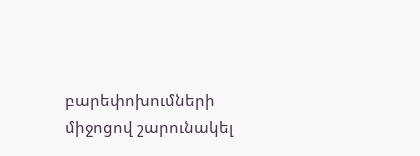բարեփոխումների միջոցով շարունակել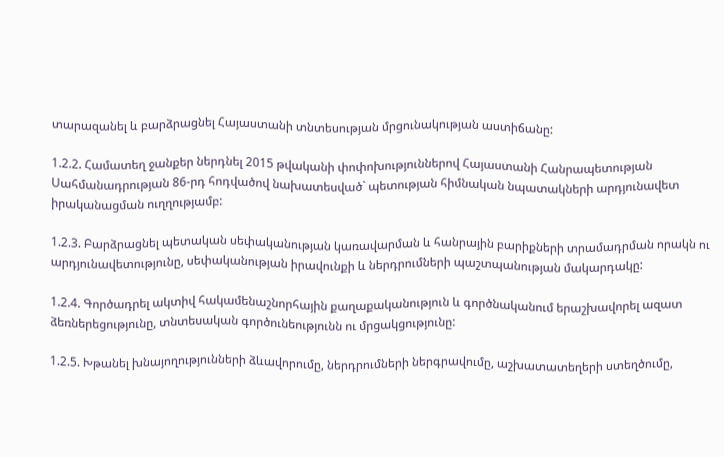տարազանել և բարձրացնել Հայաստանի տնտեսության մրցունակության աստիճանը:

1.2.2. Համատեղ ջանքեր ներդնել 2015 թվականի փոփոխություններով Հայաստանի Հանրապետության Սահմանադրության 86-րդ հոդվածով նախատեսված` պետության հիմնական նպատակների արդյունավետ իրականացման ուղղությամբ:

1.2.3. Բարձրացնել պետական սեփականության կառավարման և հանրային բարիքների տրամադրման որակն ու արդյունավետությունը, սեփականության իրավունքի և ներդրումների պաշտպանության մակարդակը:

1.2.4. Գործադրել ակտիվ հակամենաշնորհային քաղաքականություն և գործնականում երաշխավորել ազատ ձեռներեցությունը, տնտեսական գործունեությունն ու մրցակցությունը:

1.2.5. Խթանել խնայողությունների ձևավորումը, ներդրումների ներգրավումը, աշխատատեղերի ստեղծումը,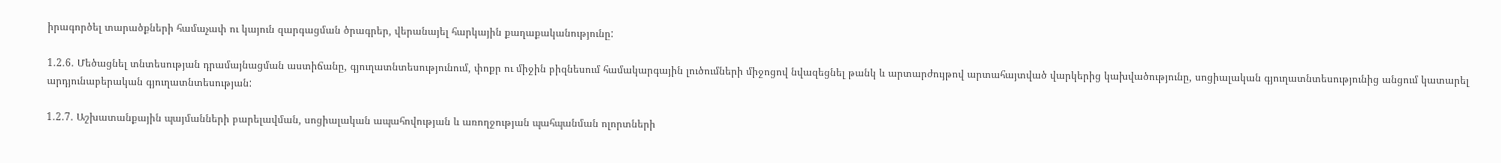իրագործել տարածքների համաչափ ու կայուն զարգացման ծրագրեր, վերանայել հարկային քաղաքականությունը:

1.2.6. Մեծացնել տնտեսության դրամայնացման աստիճանը, գյուղատնտեսությունում, փոքր ու միջին բիզնեսում համակարգային լուծումների միջոցով նվազեցնել թանկ և արտարժույթով արտահայտված վարկերից կախվածությունը, սոցիալական գյուղատնտեսությունից անցում կատարել արդյունաբերական գյուղատնտեսության:

1.2.7. Աշխատանքային պայմանների բարելավման, սոցիալական ապահովության և առողջության պահպանման ոլորտների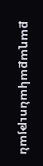քաղաքականության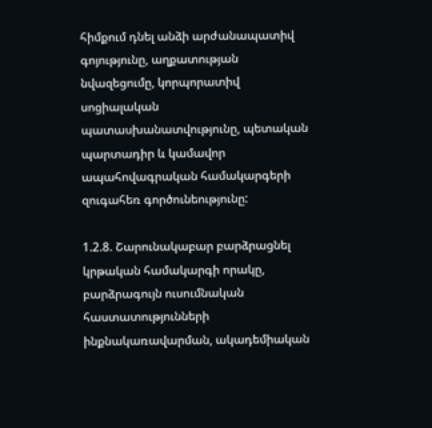հիմքում դնել անձի արժանապատիվ գոյությունը, աղքատության նվազեցումը, կորպորատիվ սոցիալական պատասխանատվությունը, պետական պարտադիր և կամավոր ապահովագրական համակարգերի զուգահեռ գործունեությունը:

1.2.8. Շարունակաբար բարձրացնել կրթական համակարգի որակը, բարձրագույն ուսումնական հաստատությունների ինքնակառավարման, ակադեմիական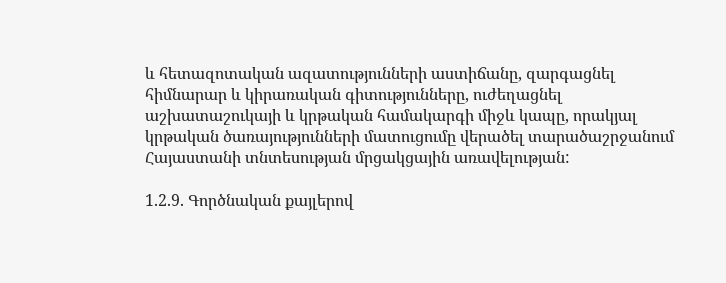և հետազոտական ազատությունների աստիճանը, զարգացնել հիմնարար և կիրառական գիտությունները, ուժեղացնել աշխատաշուկայի և կրթական համակարգի միջև կապը, որակյալ կրթական ծառայությունների մատուցումը վերածել տարածաշրջանում Հայաստանի տնտեսության մրցակցային առավելության:

1.2.9. Գործնական քայլերով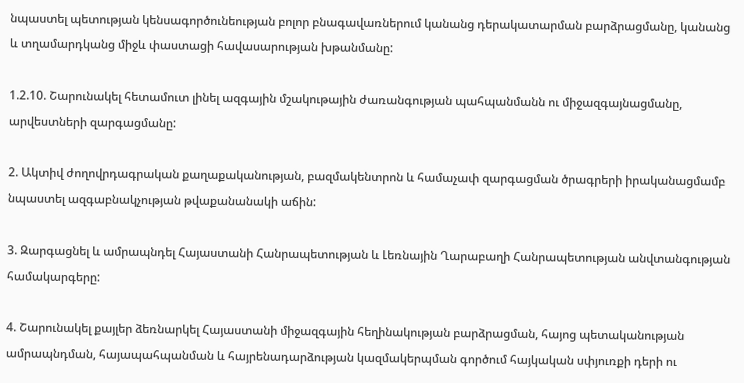նպաստել պետության կենսագործունեության բոլոր բնագավառներում կանանց դերակատարման բարձրացմանը, կանանց և տղամարդկանց միջև փաստացի հավասարության խթանմանը:

1.2.10. Շարունակել հետամուտ լինել ազգային մշակութային ժառանգության պահպանմանն ու միջազգայնացմանը, արվեստների զարգացմանը:

2. Ակտիվ ժողովրդագրական քաղաքականության, բազմակենտրոն և համաչափ զարգացման ծրագրերի իրականացմամբ նպաստել ազգաբնակչության թվաքանանակի աճին:

3. Զարգացնել և ամրապնդել Հայաստանի Հանրապետության և Լեռնային Ղարաբաղի Հանրապետության անվտանգության համակարգերը:

4. Շարունակել քայլեր ձեռնարկել Հայաստանի միջազգային հեղինակության բարձրացման, հայոց պետականության ամրապնդման, հայապահպանման և հայրենադարձության կազմակերպման գործում հայկական սփյուռքի դերի ու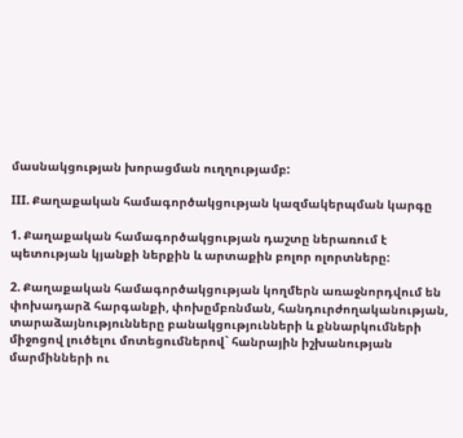մասնակցության խորացման ուղղությամբ:

III. Քաղաքական համագործակցության կազմակերպման կարգը

1. Քաղաքական համագործակցության դաշտը ներառում է պետության կյանքի ներքին և արտաքին բոլոր ոլորտները:

2. Քաղաքական համագործակցության կողմերն առաջնորդվում են փոխադարձ հարգանքի, փոխըմբռնման, հանդուրժողականության, տարաձայնությունները բանակցությունների և քննարկումների միջոցով լուծելու մոտեցումներով` հանրային իշխանության մարմինների ու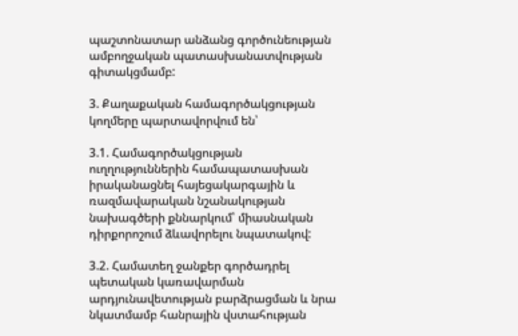պաշտոնատար անձանց գործունեության ամբողջական պատասխանատվության գիտակցմամբ:

3. Քաղաքական համագործակցության կողմերը պարտավորվում են՝

3.1. Համագործակցության ուղղություններին համապատասխան իրականացնել հայեցակարգային և ռազմավարական նշանակության նախագծերի քննարկում՝ միասնական դիրքորոշում ձևավորելու նպատակով:

3.2. Համատեղ ջանքեր գործադրել պետական կառավարման արդյունավետության բարձրացման և նրա նկատմամբ հանրային վստահության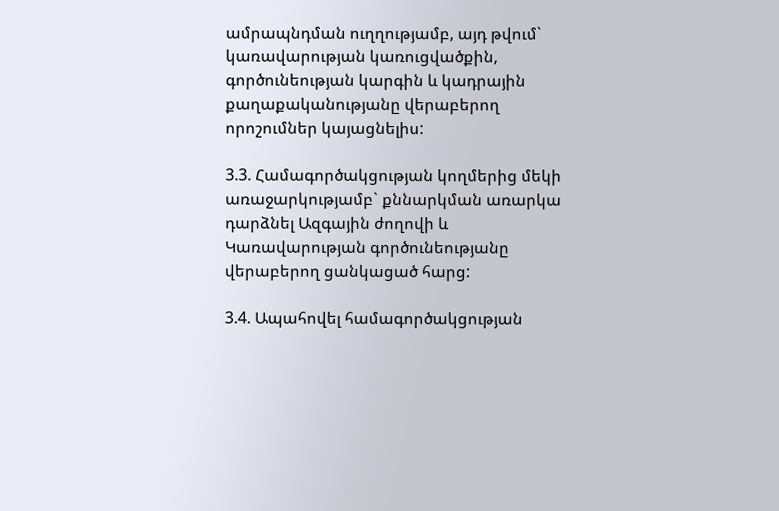ամրապնդման ուղղությամբ, այդ թվում` կառավարության կառուցվածքին, գործունեության կարգին և կադրային քաղաքականությանը վերաբերող որոշումներ կայացնելիս:

3.3. Համագործակցության կողմերից մեկի առաջարկությամբ` քննարկման առարկա դարձնել Ազգային ժողովի և Կառավարության գործունեությանը վերաբերող ցանկացած հարց:

3.4. Ապահովել համագործակցության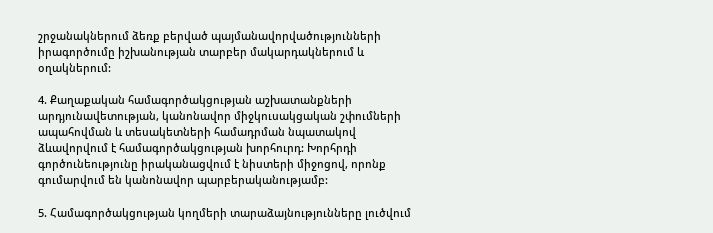շրջանակներում ձեռք բերված պայմանավորվածությունների իրագործումը իշխանության տարբեր մակարդակներում և օղակներում:

4. Քաղաքական համագործակցության աշխատանքների արդյունավետության, կանոնավոր միջկուսակցական շփումների ապահովման և տեսակետների համադրման նպատակով ձևավորվում է համագործակցության խորհուրդ: Խորհրդի գործունեությունը իրականացվում է նիստերի միջոցով, որոնք գումարվում են կանոնավոր պարբերականությամբ:

5. Համագործակցության կողմերի տարաձայնությունները լուծվում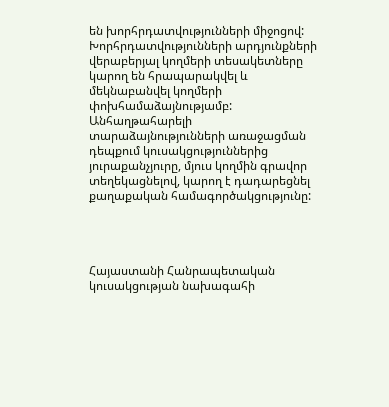են խորհրդատվությունների միջոցով: Խորհրդատվությունների արդյունքների վերաբերյալ կողմերի տեսակետները կարող են հրապարակվել և մեկնաբանվել կողմերի փոխհամաձայնությամբ: Անհաղթահարելի տարաձայնությունների առաջացման դեպքում կուսակցություններից յուրաքանչյուրը, մյուս կողմին գրավոր տեղեկացնելով, կարող է դադարեցնել քաղաքական համագործակցությունը:




Հայաստանի Հանրապետական կուսակցության նախագահի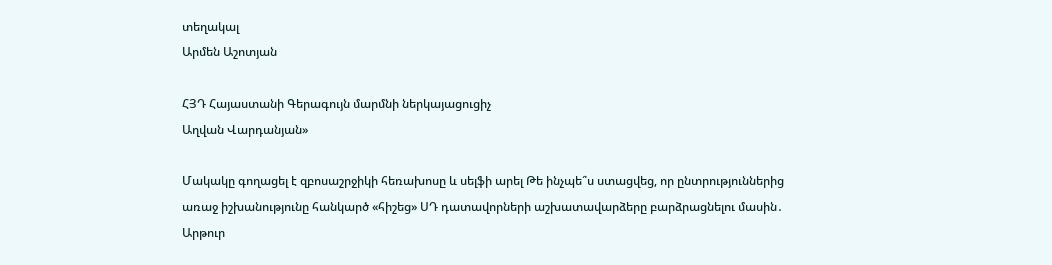տեղակալ
Արմեն Աշոտյան

ՀՅԴ Հայաստանի Գերագույն մարմնի ներկայացուցիչ
Աղվան Վարդանյան»

Մակակը գողացել է զբոսաշրջիկի հեռախոսը և սելֆի արել Թե ինչպե՞ս ստացվեց, որ ընտրություններից առաջ իշխանությունը հանկարծ «հիշեց» ՍԴ դատավորների աշխատավարձերը բարձրացնելու մասին․ Արթուր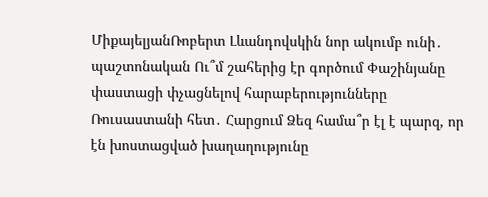ՄիքայելյանՌոբերտ Լևանդովսկին նոր ակումբ ունի․ պաշտոնական Ու՞մ շահերից էր գործում Փաշինյանը փաստացի փչացնելով հարաբերությունները Ռուսաստանի հետ․ Հարցում Ձեզ համա՞ր էլ է պարզ, որ էն խոստացված խաղաղությունը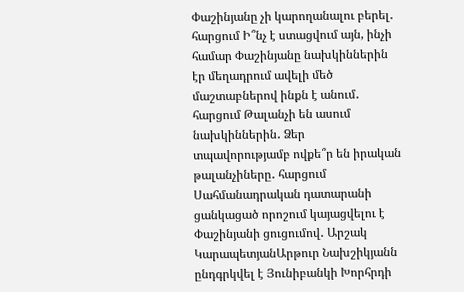Փաշինյանը չի կարողանալու բերել․ հարցում Ի՞նչ է ստացվում այն, ինչի համար Փաշինյանը նախկիններին էր մեղադրում ավելի մեծ մաշտաբներով ինքն է անում․ հարցում Թալանչի են ասում նախկիններին․ Ձեր տպավորությամբ ովքե՞ր են իրական թալանչիները․ հարցում Սահմանադրական դատարանի ցանկացած որոշում կայացվելու է Փաշինյանի ցուցումով․ Արշակ ԿարապետյանԱրթուր Նախշիկյանն ընդգրկվել է Յունիբանկի Խորհրդի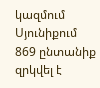կազմում Սյունիքում 869 ընտանիք զրկվել է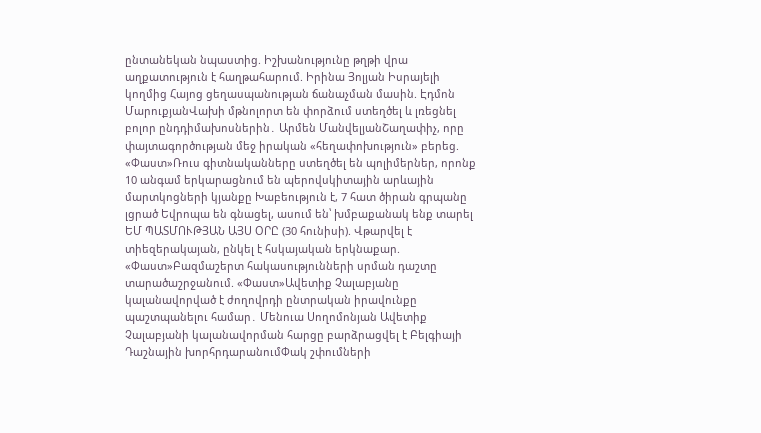ընտանեկան նպաստից. Իշխանությունը թղթի վրա աղքատություն է հաղթահարում. Իրինա Յոլյան Իսրայելի կողմից Հայոց ցեղասպանության ճանաչման մասին. Էդմոն ՄարուքյանՎախի մթնոլորտ են փորձում ստեղծել և լռեցնել բոլոր ընդդիմախոսներին․ Արմեն ՄանվելյանՇաղափիչ, որը փայտագործության մեջ իրական «հեղափոխություն» բերեց. «Փաստ»Ռուս գիտնականները ստեղծել են պոլիմերներ, որոնք 10 անգամ երկարացնում են պերովսկիտային արևային մարտկոցների կյանքը Խաբեություն է, 7 հատ ծիրան գրպանը լցրած Եվրոպա են գնացել, ասում են՝ խմբաքանակ ենք տարել ԵՄ ՊԱՏՄՈՒԹՅԱՆ ԱՅՍ ՕՐԸ (30 հունիսի). Վթարվել է տիեզերակայան, ընկել է հսկայական երկնաքար. «Փաստ»Բազմաշերտ հակասությունների սրման դաշտը տարածաշրջանում. «Փաստ»Ավետիք Չալաբյանը կալանավորված է ժողովրդի ընտրական իրավունքը պաշտպանելու համար․ Մենուա Սողոմոնյան Ավետիք Չալաբյանի կալանավորման հարցը բարձրացվել է Բելգիայի Դաշնային խորհրդարանումՓակ շփումների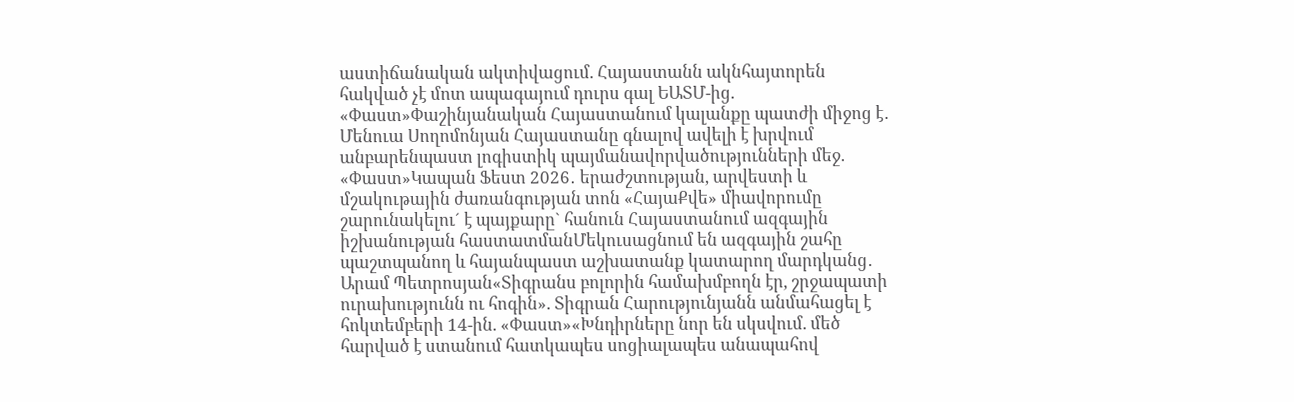աստիճանական ակտիվացում. Հայաստանն ակնհայտորեն հակված չէ մոտ ապագայում դուրս գալ ԵԱՏՄ-ից. «Փաստ»Փաշինյանական Հայաստանում կալանքը պատժի միջոց է․ Մենուա Սողոմոնյան Հայաստանը գնալով ավելի է խրվում անբարենպաստ լոգիստիկ պայմանավորվածությունների մեջ. «Փաստ»Կապան Ֆեստ 2026․ երաժշտության, արվեստի և մշակութային ժառանգության տոն «ՀայաՔվե» միավորումը շարունակելու´ է պայքարը` հանուն Հայաստանում ազգային իշխանության հաստատմանՄեկուսացնում են ազգային շահը պաշտպանող և հայանպաստ աշխատանք կատարող մարդկանց․ Արամ Պետրոսյան«Տիգրանս բոլորին համախմբողն էր, շրջապատի ուրախությունն ու հոգին». Տիգրան Հարությունյանն անմահացել է հոկտեմբերի 14-ին. «Փաստ»«Խնդիրները նոր են սկսվում. մեծ հարված է ստանում հատկապես սոցիալապես անապահով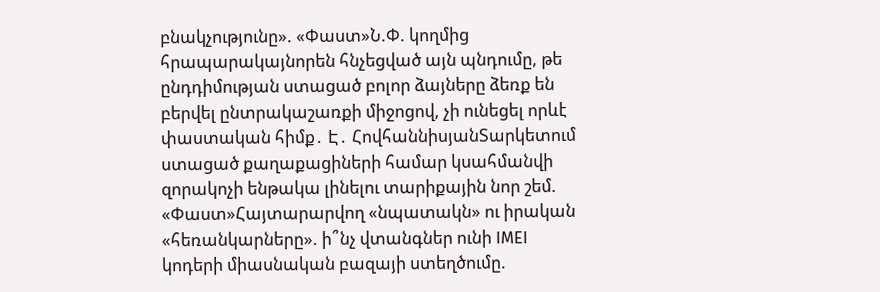բնակչությունը». «Փաստ»Ն.Փ. կողմից հրապարակայնորեն հնչեցված այն պնդումը, թե ընդդիմության ստացած բոլոր ձայները ձեռք են բերվել ընտրակաշառքի միջոցով, չի ունեցել որևէ փաստական հիմք․ Է․ ՀովհաննիսյանՏարկետում ստացած քաղաքացիների համար կսահմանվի զորակոչի ենթակա լինելու տարիքային նոր շեմ. «Փաստ»Հայտարարվող «նպատակն» ու իրական «հեռանկարները». ի՞նչ վտանգներ ունի IMEI կոդերի միասնական բազայի ստեղծումը.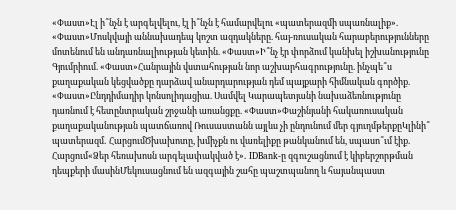«Փաստ»Էլ ի՞նչն է արգելվելու, էլ ի՞նչն է համարվելու «պատերազմի սպառնալիք». «Փաստ»Մոսկվայի աննախադեպ կոշտ ազդակները. հայ-ռուսական հարաբերությունները մոտենում են անդառնալիության կետին. «Փաստ»Ի՞նչ էր փորձում կանխել իշխանությունը Գյումրիում. «Փաստ»Հանրային վստահության նոր աշխարհագրությունը. ինչպե՞ս քաղաքական կեցվածքը դարձավ անարդարության դեմ պայքարի հիմնական գործիք. «Փաստ»Ընդդիմադիր կոնսոլիդացիա. Սամվել Կարապետյանի նախաձեռնությունը դառնում է հետընտրական շրջանի առանցքը. «Փաստ»Փաշինյանի հակառուսական քաղաքականության պատճառով Ռուսաստանն այլևս չի ընդունում մեր գյուղմթերքըԿլինի՞ պատերազմ․ ՀարցումԾխախոտը, խմիչքն ու վառելիքը թանկանում են, սպասո՞ւմ էիք․ Հարցում«Ձեր հեռախոսն արգելափակված է»․ IDBank-ը զգուշացնում է կիբերշորթման դեպքերի մասինՄեկուսացնում են ազգային շահը պաշտպանող և հայանպաստ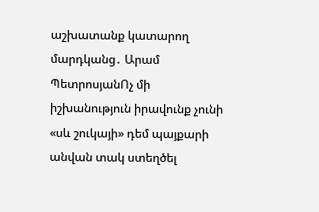աշխատանք կատարող մարդկանց․ Արամ ՊետրոսյանՈչ մի իշխանություն իրավունք չունի «սև շուկայի» դեմ պայքարի անվան տակ ստեղծել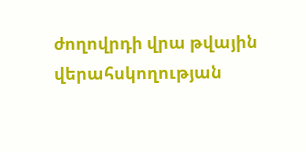ժողովրդի վրա թվային վերահսկողության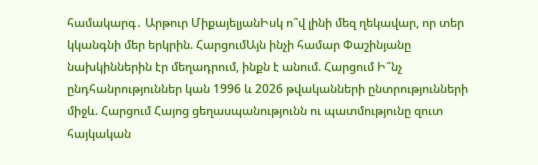համակարգ․ Արթուր ՄիքայելյանԻսկ ո՞վ լինի մեզ ղեկավար, որ տեր կկանգնի մեր երկրին. ՀարցումԱյն ինչի համար Փաշինյանը նախկիններին էր մեղադրում, ինքն է անում. Հարցում Ի՞նչ ընդհանրություններ կան 1996 և 2026 թվականների ընտրությունների միջև. Հարցում Հայոց ցեղասպանությունն ու պատմությունը զուտ հայկական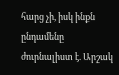հարց չի, իսկ ինքն ընդամենը ժուրնալիստ է. Արշակ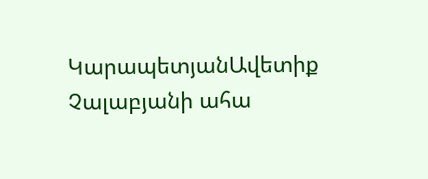ԿարապետյանԱվետիք Չալաբյանի ահա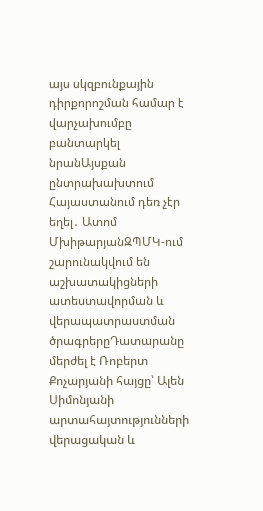այս սկզբունքային դիրքորոշման համար է վարչախումբը բանտարկել նրանԱյսքան ընտրախախտում Հայաստանում դեռ չէր եղել․ Ատոմ ՄխիթարյանԶՊՄԿ-ում շարունակվում են աշխատակիցների ատեստավորման և վերապատրաստման ծրագրերըԴատարանը մերժել է Ռոբերտ Քոչարյանի հայցը՝ Ալեն Սիմոնյանի արտահայտությունների վերացական և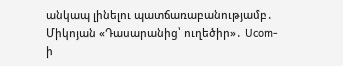անկապ լինելու պատճառաբանությամբ․ Միկոյան «Դասարանից՝ ուղեծիր»․ Ucom-ի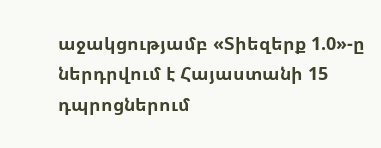աջակցությամբ «Տիեզերք 1.0»-ը ներդրվում է Հայաստանի 15 դպրոցներում